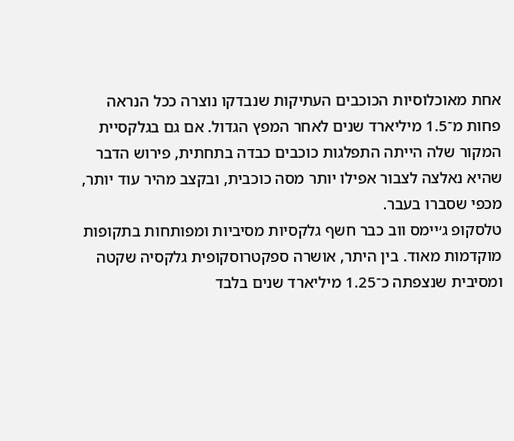אחת מאוכלוסיות הכוכבים העתיקות שנבדקו נוצרה ככל הנראה פחות מ־1.5 מיליארד שנים לאחר המפץ הגדול. אם גם בגלקסיית המקור שלה הייתה התפלגות כוכבים כבדה בתחתית, פירוש הדבר שהיא נאלצה לצבור אפילו יותר מסה כוכבית, ובקצב מהיר עוד יותר, מכפי שסברו בעבר.
טלסקופ ג׳יימס ווב כבר חשף גלקסיות מסיביות ומפותחות בתקופות מוקדמות מאוד. בין היתר, אושרה ספקטרוסקופית גלקסיה שקטה ומסיבית שנצפתה כ־1.25 מיליארד שנים בלבד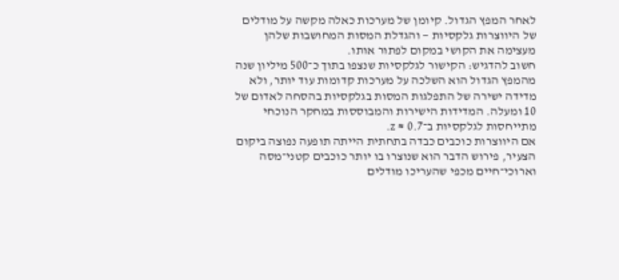לאחר המפץ הגדול. קיומן של מערכות כאלה מקשה על מודלים של היווצרות גלקסיות — והגדלת המסות המחושבות שלהן מעצימה את הקושי במקום לפתור אותו.
חשוב להדגיש: הקישור לגלקסיות שנצפו בתוך כ־500 מיליון שנה מהמפץ הגדול הוא השלכה על מערכות קדומות עוד יותר, ולא מדידה ישירה של התפלגות המסות בגלקסיות בהסחה לאדום של 10 ומעלה. המדידות הישירות והמבוססות במחקר הנוכחי מתייחסות לגלקסיות ב־z ≈ 0.7.
אם היווצרות כוכבים כבדה בתחתית הייתה תופעה נפוצה ביקום הצעיר, פירוש הדבר הוא שנוצרו בו יותר כוכבים קטני־מסה וארוכי־חיים מכפי שהעריכו מודלים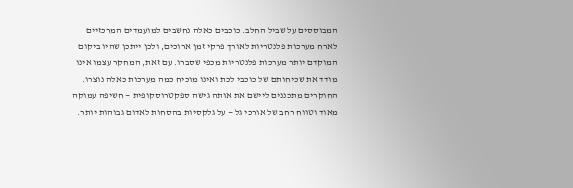המבוססים על שביל החלב. כוכבים כאלה נחשבים למועמדים המרכזיים לארח מערכות פלנטריות לאורך פרקי זמן ארוכים, ולכן ייתכן שהיו ביקום המוקדם יותר מערכות פלנטריות מכפי שסברו. עם זאת, המחקר עצמו אינו מודד את שכיחותם של כוכבי לכת ואינו מוכיח כמה מערכות כאלה נוצרו.
החוקרים מתכננים ליישם את אותה גישה ספקטרוסקופית — חשיפה עמוקה מאוד וטווח רחב של אורכי גל — על גלקסיות בהסחות לאדום גבוהות יותר.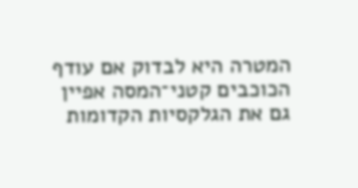המטרה היא לבדוק אם עודף הכוכבים קטני־המסה אפיין גם את הגלקסיות הקדומות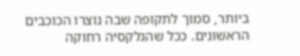ביותר, סמוך לתקופה שבה נוצרו הכוכבים הראשונים. ככל שהגלקסיה רחוקה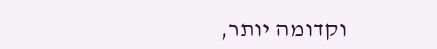וקדומה יותר,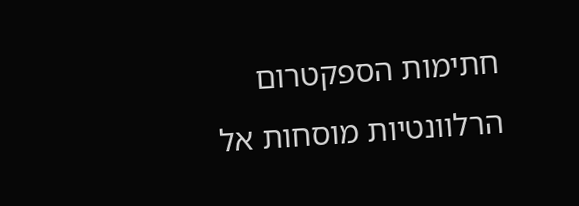חתימות הספקטרום הרלוונטיות מוסחות אל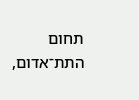תחום התת־אדום,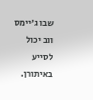שבו ג׳יימס ווב יכול לסייע באיתורן.